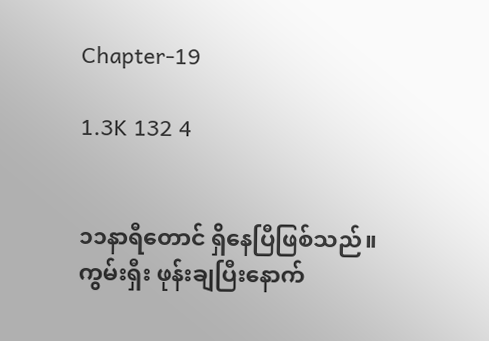Chapter-19

1.3K 132 4


၁၁နာရီတောင် ရှိနေပြီဖြစ်သည်။ ကွမ်းရှီး ဖုန်းချပြီးနောက်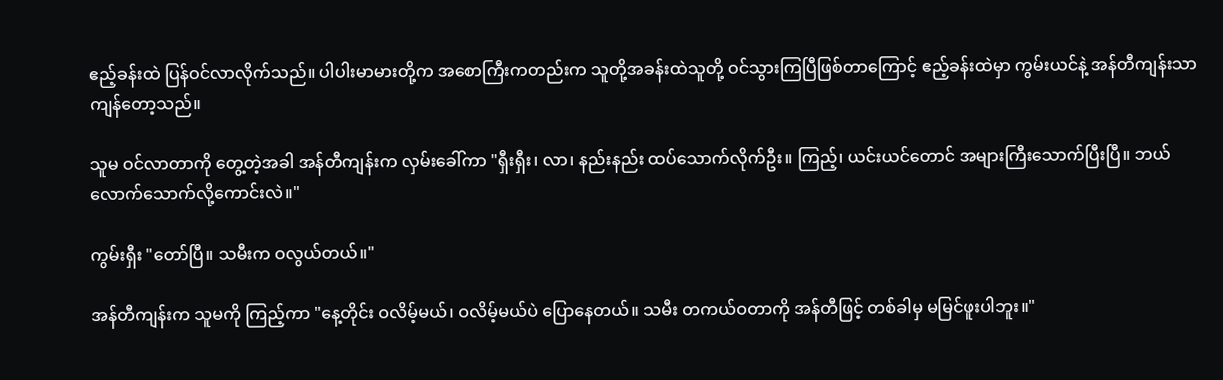ဧည့်ခန်းထဲ ပြန်ဝင်လာလိုက်သည်။ ပါပါးမာမားတို့က အစောကြီးကတည်းက သူတို့အခန်းထဲသူတို့ ဝင်သွားကြပြီဖြစ်တာကြောင့် ဧည့်ခန်းထဲမှာ ကွမ်းယင်နဲ့ အန်တီကျန်းသာ ကျန်တော့သည်။

သူမ ဝင်လာတာကို တွေ့တဲ့အခါ အန်တီကျန်းက လှမ်းခေါ်ကာ "ရှီးရှီး၊ လာ၊ နည်းနည်း ထပ်သောက်လိုက်ဦး။ ကြည့်၊ ယင်းယင်တောင် အများကြီးသောက်ပြီးပြီ။ ဘယ်လောက်သောက်လို့ကောင်းလဲ။"

ကွမ်းရှီး "တော်ပြီ။ သမီးက ဝလွယ်တယ်။"

အန်တီကျန်းက သူမကို ကြည့်ကာ "နေ့တိုင်း ဝလိမ့်မယ်၊ ဝလိမ့်မယ်ပဲ ပြောနေတယ်။ သမီး တကယ်ဝတာကို အန်တီဖြင့် တစ်ခါမှ မမြင်ဖူးပါဘူး။"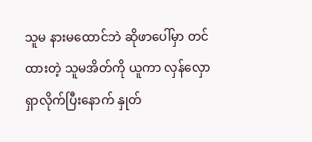သူမ နားမထောင်ဘဲ ဆိုဖာပေါ်မှာ တင်ထားတဲ့ သူမအိတ်ကို ယူကာ လှန်လှောရှာလိုက်ပြီးနောက် နှုတ်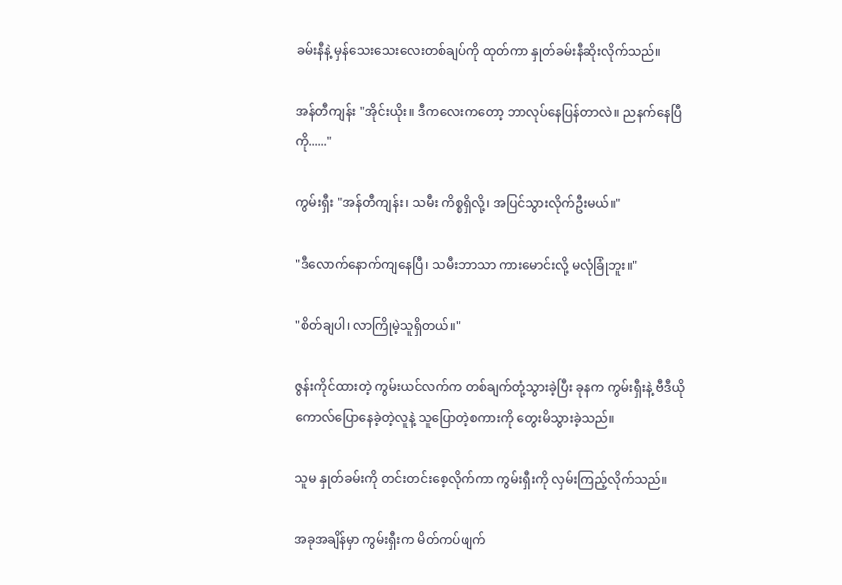ခမ်းနီနဲ့ မှန်သေးသေးလေးတစ်ချပ်ကို ထုတ်ကာ နှုတ်ခမ်းနီဆိုးလိုက်သည်။

အန်တီကျန်း "အိုင်းယိုး။ ဒီကလေးကတော့ ဘာလုပ်နေပြန်တာလဲ။ ညနက်နေပြီကို......"

ကွမ်းရှီး "အန်တီကျန်း၊ သမီး ကိစ္စရှိလို့၊ အပြင်သွားလိုက်ဦးမယ်။"

"ဒီလောက်နောက်ကျနေပြီ၊ သမီးဘာသာ ကားမောင်းလို့ မလုံခြုံဘူး။"

"စိတ်ချပါ၊ လာကြိုမဲ့သူရှိတယ်။"

ဇွန်းကိုင်ထားတဲ့ ကွမ်းယင်လက်က တစ်ချက်တုံ့သွားခဲ့ပြီး ခုနက ကွမ်းရှီးနဲ့ ဗီဒီယိုကောလ်ပြောနေခဲ့တဲ့လူနဲ့ သူပြောတဲ့စကားကို တွေးမိသွားခဲ့သည်။

သူမ နှုတ်ခမ်းကို တင်းတင်းစေ့လိုက်ကာ ကွမ်းရှီးကို လှမ်းကြည့်လိုက်သည်။

အခုအချိန်မှာ ကွမ်းရှီးက မိတ်ကပ်ဖျက်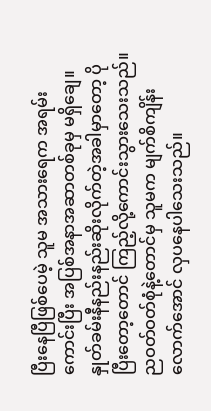ပြီးနေပြီဖြစ်ပေမဲ့ သူမ အသားရေက အရမ်းကောင်းပြီး အပြစ်အနာအဆာတစ်ခုမှ မရှိချေ။ နှုတ်ခမ်းနီနည်းနည်းဆိုးလိုက်တဲ့အခါမှာတော့ ပိုပြီးတော့တောင် ကြည့်လို့ကောင်းသွားသေးသည်။ ညဝတ်ဝတ်စုံနဲ့တောင်မှ သူမက မျက်စိကျိန်းလောက်အောင် လှပနေပါသေးသည်။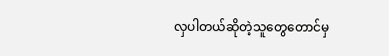လှပါတယ်ဆိုတဲ့သူတွေတောင်မှ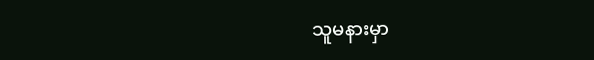သူမနားမှာ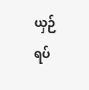ယှဉ်ရပ်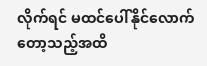လိုက်ရင် မထင်ပေါ်နိုင်လောက်တော့သည့်အထိ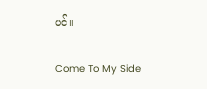ပင်။

Come To My Side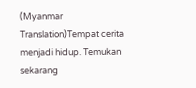(Myanmar Translation)Tempat cerita menjadi hidup. Temukan sekarang